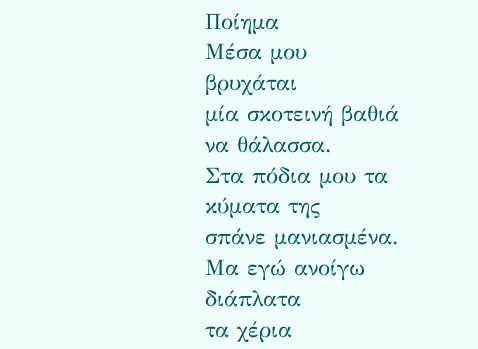Ποίημα
Μέσα μου βρυχάται
μία σκοτεινή βαθιά να θάλασσα.
Στα πόδια μου τα κύματα της
σπάνε μανιασμένα.
Μα εγώ ανοίγω διάπλατα
τα χέρια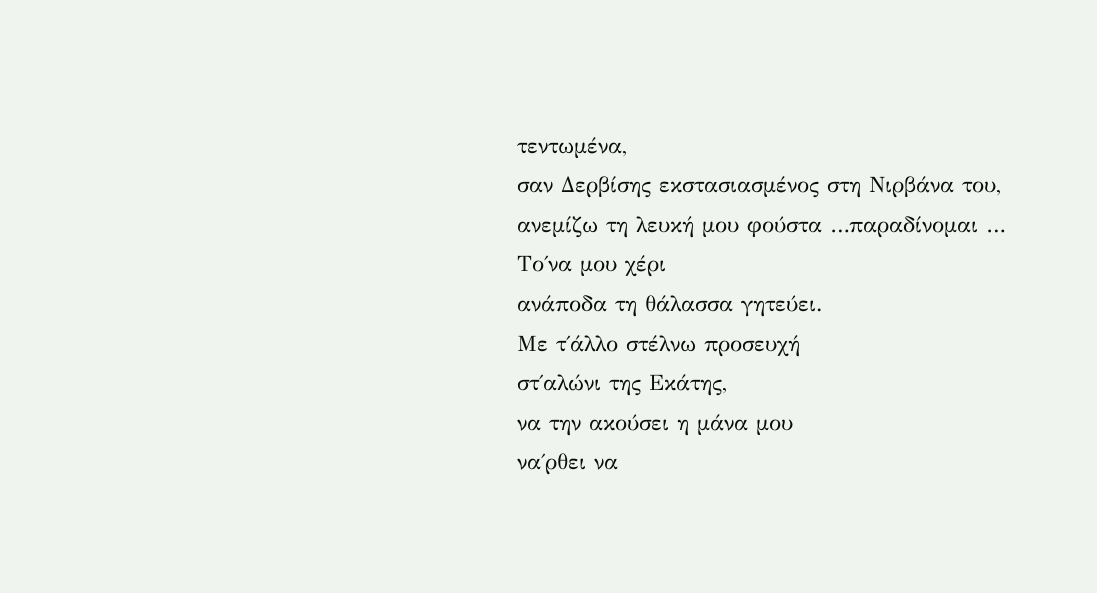τεντωμένα,
σαν Δερβίσης εκστασιασμένος στη Νιρβάνα του,
ανεμίζω τη λευκή μου φούστα …παραδίνομαι …
Το΄να μου χέρι
ανάποδα τη θάλασσα γητεύει.
Με τ΄άλλο στέλνω προσευχή
στ΄αλώνι της Εκάτης,
να την ακούσει η μάνα μου
να΄ρθει να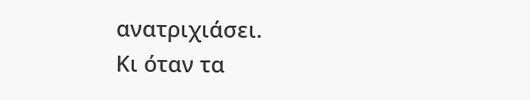ανατριχιάσει.
Κι όταν τα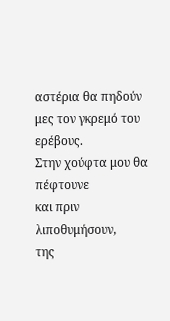αστέρια θα πηδούν
μες τον γκρεμό του ερέβους.
Στην χούφτα μου θα πέφτουνε
και πριν λιποθυμήσουν,
της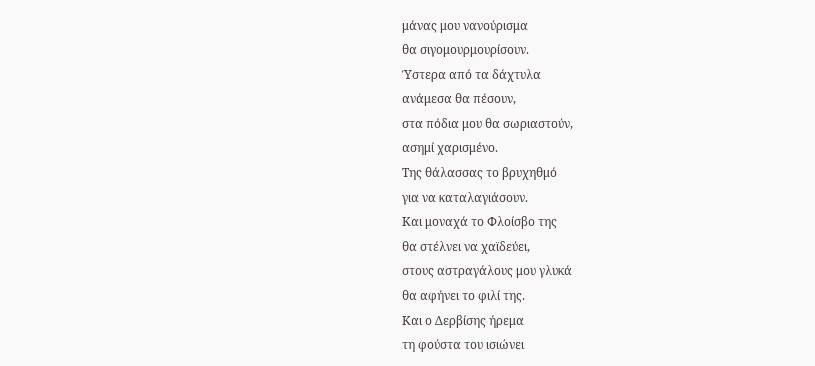μάνας μου νανούρισμα
θα σιγομουρμουρίσουν.
Ύστερα από τα δάχτυλα
ανάμεσα θα πέσουν,
στα πόδια μου θα σωριαστούν,
ασημί χαρισμένο.
Της θάλασσας το βρυχηθμό
για να καταλαγιάσουν.
Και μοναχά το Φλοίσβο της
θα στέλνει να χαϊδεύει,
στους αστραγάλους μου γλυκά
θα αφήνει το φιλί της.
Και ο Δερβίσης ήρεμα
τη φούστα του ισιώνει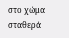στο χώμα σταθερά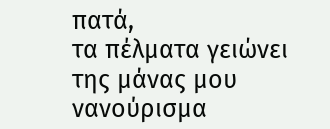πατά,
τα πέλματα γειώνει
της μάνας μου νανούρισμα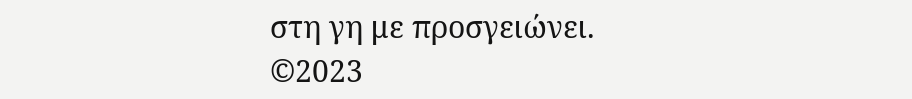στη γη με προσγειώνει.
©2023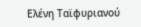Ελένη Ταϊφυριανού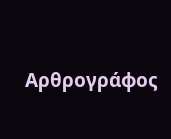Αρθρογράφος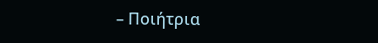– Ποιήτρια